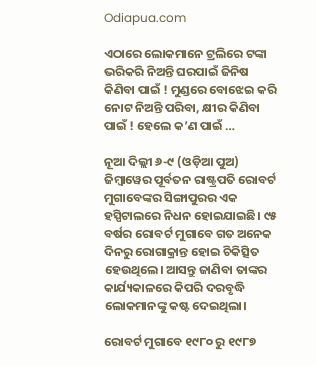Odiapua.com

ଏଠାରେ ଲୋକମାନେ ଟ୍ରଲିରେ ଟଙ୍କା ଭରିକରି ନିଅନ୍ତି ଘରପାଇଁ ଜିନିଷ କିଣିବା ପାଇଁ ! ମୁଣ୍ଡରେ ବୋଝେଇ କରି ନୋଟ ନିଅନ୍ତି ପରିବା, କ୍ଷୀର କିଣିବା ପାଇଁ ! ହେଲେ କ’ଣ ପାଇଁ …

ନୂଆ ଦିଲ୍ଲୀ ୬-୯ (ଓଡ଼ିଆ ପୁଅ) ଜିମ୍ବାୱେର ପୂର୍ବତନ ରାଷ୍ଟ୍ରପତି ରୋବର୍ଟ ମୁଗାବେଙ୍କର ସିଙ୍ଗାପୁରର ଏକ ହସ୍ପିଟାଲରେ ନିଧନ ହୋଇଯାଇଛି। ୯୫ ବର୍ଷର ରୋବର୍ଟ ମୁଗାବେ ଗତ ଅନେକ ଦିନରୁ ରୋଗାକ୍ରାନ୍ତ ହୋଇ ଚିକିତ୍ସିତ ହେଉଥିଲେ। ଆସନ୍ତୁ ଜାଣିବା ତାଙ୍କର କାର୍ଯ୍ୟକାଳରେ କିପରି ଦରବୃଦ୍ଧି ଲୋକମାନଙ୍କୁ କଷ୍ଟ ଦେଇଥିଲା।

ରୋବର୍ଟ ମୁଗାବେ ୧୯୮୦ ରୁ ୧୯୮୭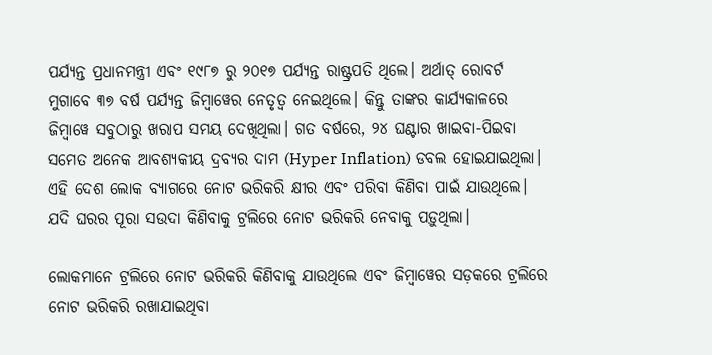ପର୍ଯ୍ୟନ୍ତ ପ୍ରଧାନମନ୍ତ୍ରୀ ଏବଂ ୧୯୮୭ ରୁ ୨୦୧୭ ପର୍ଯ୍ୟନ୍ତ ରାଷ୍ଟ୍ରପତି ଥିଲେ। ଅର୍ଥାତ୍ ରୋବର୍ଟ ମୁଗାବେ ୩୭ ବର୍ଷ ପର୍ଯ୍ୟନ୍ତ ଜିମ୍ବାୱେର ନେତୃତ୍ଵ ନେଇଥିଲେ। କିନ୍ତୁ ତାଙ୍କର କାର୍ଯ୍ୟକାଳରେ ଜିମ୍ବାୱେ ସବୁଠାରୁ ଖରାପ ସମୟ ଦେଖିଥିଲା। ଗତ ବର୍ଷରେ, ୨୪ ଘଣ୍ଟାର ଖାଇବା-ପିଇବା ସମେତ ଅନେକ ଆବଶ୍ୟକୀୟ ଦ୍ରବ୍ୟର ଦାମ (Hyper Inflation) ଡବଲ ହୋଇଯାଇଥିଲା। ଏହି ଦେଶ ଲୋକ ବ୍ୟାଗରେ ନୋଟ ଭରିକରି କ୍ଷୀର ଏବଂ ପରିବା କିଣିବା ପାଇଁ ଯାଉଥିଲେ। ଯଦି ଘରର ପୂରା ସଉଦା କିଣିବାକୁ ଟ୍ରଲିରେ ନୋଟ ଭରିକରି ନେବାକୁ ପଡ଼ୁଥିଲା।

ଲୋକମାନେ ଟ୍ରଲିରେ ନୋଟ ଭରିକରି କିଣିବାକୁ ଯାଉଥିଲେ ଏବଂ ଜିମ୍ବାୱେର ସଡ଼କରେ ଟ୍ରଲିରେ ନୋଟ ଭରିକରି ରଖାଯାଇଥିବା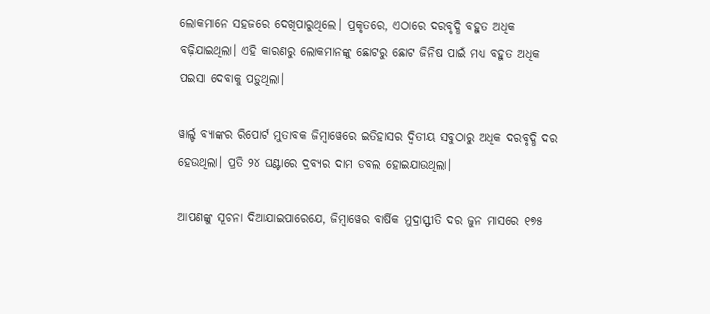ଲୋକମାନେ ସହଜରେ ଦେଖିପାରୁଥିଲେ। ପ୍ରକୃତରେ, ଏଠାରେ ଦରବୃଦ୍ଧି ବହୁତ ଅଧିକ ବଢ଼ିଯାଇଥିଲା। ଏହି କାରଣରୁ ଲୋକମାନଙ୍କୁ ଛୋଟରୁ ଛୋଟ ଜିନିଷ ପାଇଁ ମଧ୍ୟ ବହୁତ ଅଧିକ ପଇସା ଦେବାକୁ ପଡ଼ୁଥିଲା।

ୱାର୍ଲ୍ଡ ବ୍ୟାଙ୍କର ରିପୋର୍ଟ ମୁତାବକ ଜିମ୍ବାୱେରେ ଇତିହାସର ଦ୍ୱିତୀୟ ସବୁଠାରୁ ଅଧିକ ଦରବୃଦ୍ଧି ଦର ହେଉଥିଲା। ପ୍ରତି ୨୪ ଘଣ୍ଟାରେ ଦ୍ରବ୍ୟର ଦାମ ଡବଲ ହୋଇଯାଉଥିଲା।

ଆପଣଙ୍କୁ ସୂଚନା ଦିଆଯାଇପାରେଯେ, ଜିମ୍ବାୱେର ବାର୍ଷିକ ମୁଦ୍ରାସ୍ଫୀତି ଦର ଜୁନ ମାସରେ ୧୭୫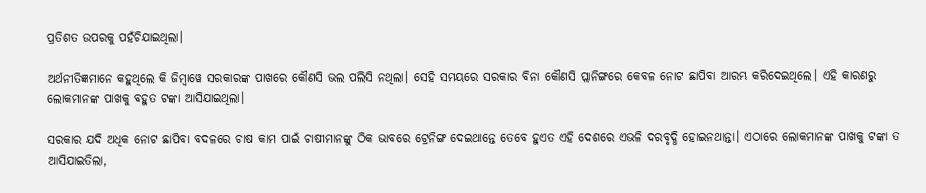ପ୍ରତିଶତ ଉପରକୁ ପହଁଚିଯାଇଥିଲା।

ଅର୍ଥନୀତିଜ୍ଞମାନେ କହୁଥିଲେ କି ଜିମ୍ବାୱେ ସରକାରଙ୍କ ପାଖରେ କୌଣସି ଭଲ ପଲିସି ନଥିଲା। ସେହି ସମୟରେ ସରକାର ବିନା କୌଣସି ପ୍ଲାନିଙ୍ଗରେ କେବଳ ନୋଟ ଛାପିବା ଆରମ୍ଭ କରିଦେଇଥିଲେ। ଏହି କାରଣରୁ ଲୋକମାନଙ୍କ ପାଖକୁ ବହୁତ ଟଙ୍କା ଆସିଯାଇଥିଲା।

ସରକାର ଯଦି ଅଧିକ ନୋଟ ଛାପିବା ବଦଳରେ ଚାଷ କାମ ପାଇଁ ଚାଷୀମାନଙ୍କୁ ଠିକ ଭାବରେ ଟ୍ରେନିଙ୍ଗ ଦେଇଥାନ୍ତେ ତେବେ ହୁଏତ ଏହି ଦେଶରେ ଏଭଳି ଦରବୃଦ୍ଧି ହୋଇନଥାନ୍ତା। ଏଠାରେ ଲୋକମାନଙ୍କ ପାଖକୁ ଟଙ୍କା ତ ଆସିଯାଇତିଲା,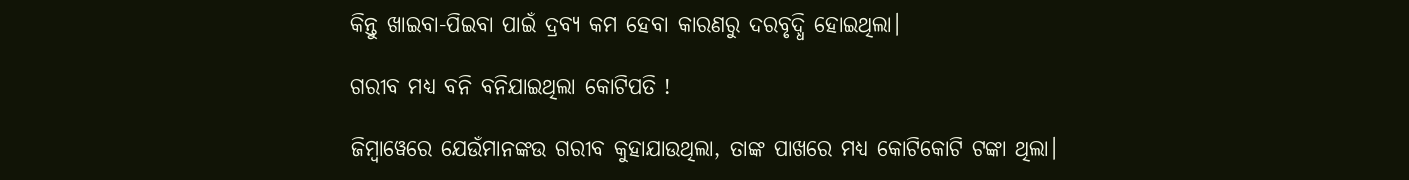କିନ୍ତୁ ଖାଇବା-ପିଇବା ପାଇଁ ଦ୍ରବ୍ୟ କମ ହେବା କାରଣରୁ ଦରବୃଦ୍ଧି ହୋଇଥିଲା।

ଗରୀବ ମଧ୍ୟ ବନି ବନିଯାଇଥିଲା କୋଟିପତି !

ଜିମ୍ବାୱେରେ ଯେଉଁମାନଙ୍କଉ ଗରୀବ କୁହାଯାଉଥିଲା, ତାଙ୍କ ପାଖରେ ମଧ୍ୟ କୋଟିକୋଟି ଟଙ୍କା ଥିଲା।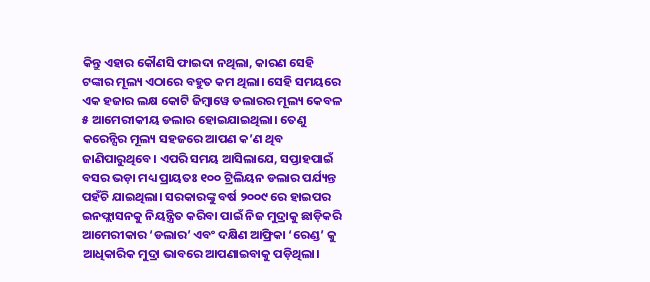କିନ୍ତୁ ଏହାର କୌଣସି ଫାଇଦା ନଥିଲା, କାରଣ ସେହି ଟଙ୍କାର ମୂଲ୍ୟ ଏଠାରେ ବହୁତ କମ ଥିଲା। ସେହି ସମୟରେ ଏକ ହଜାର ଲକ୍ଷ କୋଟି ଜିମ୍ବାୱେ ଡଲାରର ମୂଲ୍ୟ କେବଳ ୫ ଆମେରୀକୀୟ ଡଲାର ହୋଇଯାଇଥିଲା। ତେଣୁ କରେନ୍ସିର ମୂଲ୍ୟ ସହଜରେ ଆପଣ କ’ଣ ଥିବ ଜାଣିପାରୁଥିବେ। ଏପରି ସମୟ ଆସିଲାଯେ, ସପ୍ତାହପାଇଁ ବସର ଭଡ଼ା ମଧ୍ୟ ପ୍ରାୟତଃ ୧୦୦ ଟ୍ରିଲିୟନ ଡଲାର ପର୍ଯ୍ୟନ୍ତ ପହଁଚି ଯାଇଥିଲା। ସରକାରଙ୍କୁ ବର୍ଷ ୨୦୦୯ ରେ ହାଇପର ଇନଫ୍ଲାସନକୁ ନିୟନ୍ତ୍ରିତ କରିବା ପାଇଁ ନିଜ ମୁଦ୍ରାକୁ ଛାଡ଼ିକରି ଆମେରୀକାର ‘ଡଲାର’ ଏବଂ ଦକ୍ଷିଣ ଆଫ୍ରିକା ‘ରେଣ୍ଡ’ କୁ ଆଧିକାରିକ ମୁଦ୍ରା ଭାବରେ ଆପଣାଇବାକୁ ପଡ଼ିଥିଲା।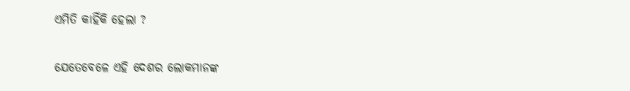ଏମିତି କାହିଁକି ହେଲା ?

ଯେତେବେଳେ ଏହି ଦେଶର ଲୋକମାନଙ୍କ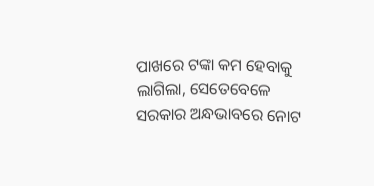ପାଖରେ ଟଙ୍କା କମ ହେବାକୁ ଲାଗିଲା, ସେତେବେଳେ ସରକାର ଅନ୍ଧଭାବରେ ନୋଟ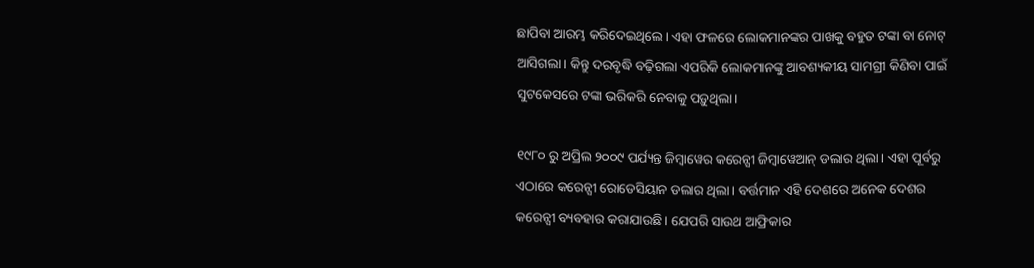ଛାପିବା ଆରମ୍ଭ କରିଦେଇଥିଲେ। ଏହା ଫଳରେ ଲୋକମାନଙ୍କର ପାଖକୁ ବହୁତ ଟଙ୍କା ବା ନୋଟ୍ ଆସିଗଲା। କିନ୍ତୁ ଦରବୃଦ୍ଧି ବଢ଼ିଗଲା ଏପରିକି ଲୋକମାନଙ୍କୁ ଆବଶ୍ୟକୀୟ ସାମଗ୍ରୀ କିଣିବା ପାଇଁ ସୁଟକେସରେ ଟଙ୍କା ଭରିକରି ନେବାକୁ ପଡ଼ୁଥିଲା।

୧୯୮୦ ରୁ ଅପ୍ରିଲ ୨୦୦୯ ପର୍ଯ୍ୟନ୍ତ ଜିମ୍ବାୱେର କରେନ୍ସୀ ଜିମ୍ବାୱେଆନ୍ ଡଲାର ଥିଲା। ଏହା ପୂର୍ବରୁ ଏଠାରେ କରେନ୍ସୀ ରୋଡେସିୟାନ ଡଲାର ଥିଲା। ବର୍ତ୍ତମାନ ଏହି ଦେଶରେ ଅନେକ ଦେଶର କରେନ୍ସୀ ବ୍ୟବହାର କରାଯାଉଛି। ଯେପରି ସାଉଥ ଆଫ୍ରିକାର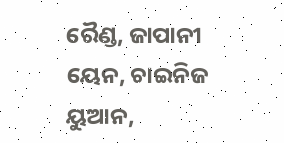ରୈଣ୍ଡ, ଜାପାନୀ ୟେନ, ଚାଇନିଜ ୟୁଆନ,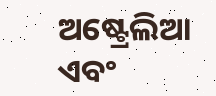ଅଷ୍ଟ୍ରେଲିଆ ଏବଂ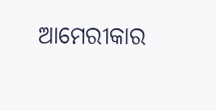ଆମେରୀକାର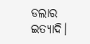ଡଲାର ଇତ୍ୟାଦି।